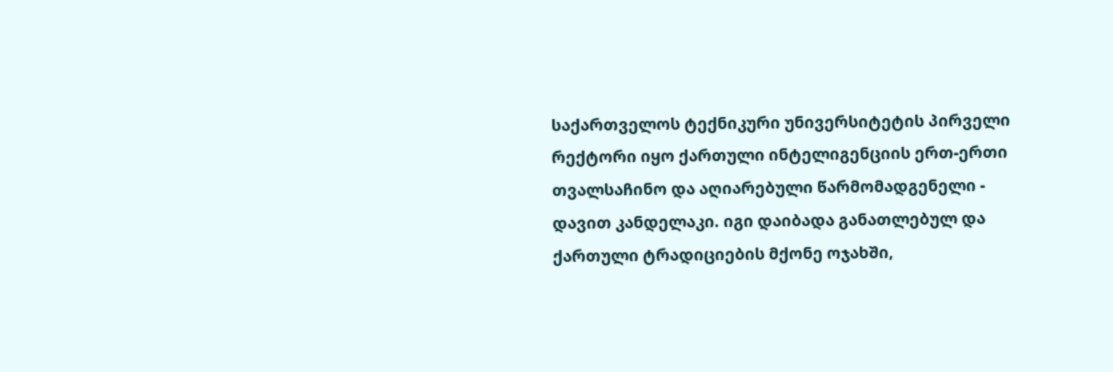საქართველოს ტექნიკური უნივერსიტეტის პირველი რექტორი იყო ქართული ინტელიგენციის ერთ-ერთი თვალსაჩინო და აღიარებული წარმომადგენელი - დავით კანდელაკი. იგი დაიბადა განათლებულ და ქართული ტრადიციების მქონე ოჯახში,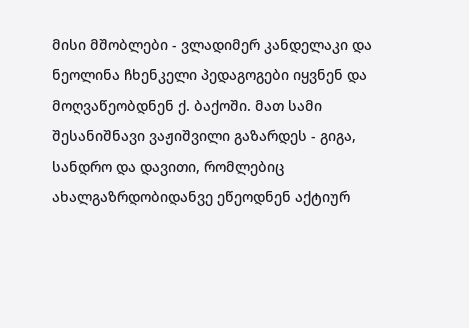მისი მშობლები - ვლადიმერ კანდელაკი და ნეოლინა ჩხენკელი პედაგოგები იყვნენ და მოღვაწეობდნენ ქ. ბაქოში. მათ სამი შესანიშნავი ვაჟიშვილი გაზარდეს - გიგა, სანდრო და დავითი, რომლებიც ახალგაზრდობიდანვე ეწეოდნენ აქტიურ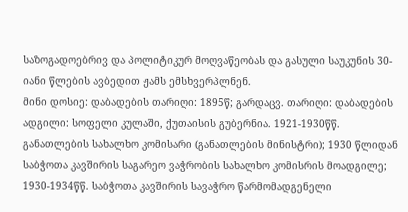საზოგადოებრივ და პოლიტიკურ მოღვაწეობას და გასული საუკუნის 30-იანი წლების ავბედით ჟამს ემსხვერპლნენ.
მინი დოსიე: დაბადების თარიღი: 1895წ; გარდაცვ. თარიღი: დაბადების ადგილი: სოფელი კულაში, ქუთაისის გუბერნია. 1921-1930წწ. განათლების სახალხო კომისარი (განათლების მინისტრი); 1930 წლიდან საბჭოთა კავშირის საგარეო ვაჭრობის სახალხო კომისრის მოადგილე; 1930-1934წწ. საბჭოთა კავშირის სავაჭრო წარმომადგენელი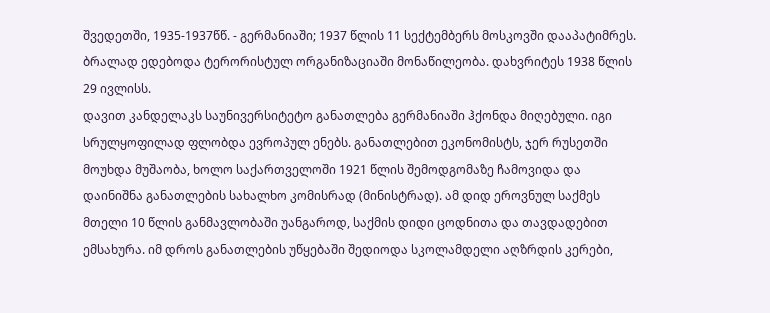შვედეთში, 1935-1937წწ. - გერმანიაში; 1937 წლის 11 სექტემბერს მოსკოვში დააპატიმრეს. ბრალად ედებოდა ტერორისტულ ორგანიზაციაში მონაწილეობა. დახვრიტეს 1938 წლის 29 ივლისს.
დავით კანდელაკს საუნივერსიტეტო განათლება გერმანიაში ჰქონდა მიღებული. იგი სრულყოფილად ფლობდა ევროპულ ენებს. განათლებით ეკონომისტს, ჯერ რუსეთში მოუხდა მუშაობა, ხოლო საქართველოში 1921 წლის შემოდგომაზე ჩამოვიდა და დაინიშნა განათლების სახალხო კომისრად (მინისტრად). ამ დიდ ეროვნულ საქმეს მთელი 10 წლის განმავლობაში უანგაროდ, საქმის დიდი ცოდნითა და თავდადებით ემსახურა. იმ დროს განათლების უწყებაში შედიოდა სკოლამდელი აღზრდის კერები,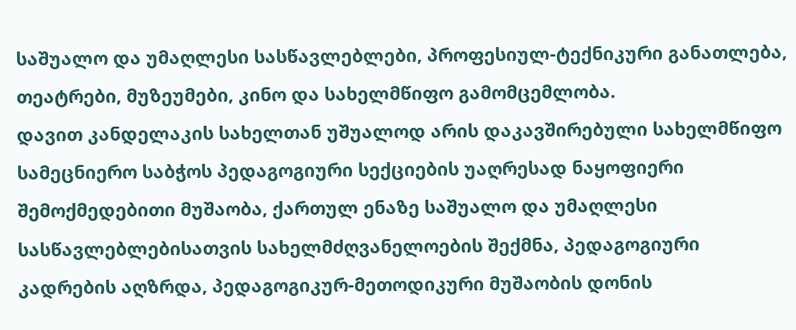საშუალო და უმაღლესი სასწავლებლები, პროფესიულ-ტექნიკური განათლება, თეატრები, მუზეუმები, კინო და სახელმწიფო გამომცემლობა.
დავით კანდელაკის სახელთან უშუალოდ არის დაკავშირებული სახელმწიფო სამეცნიერო საბჭოს პედაგოგიური სექციების უაღრესად ნაყოფიერი შემოქმედებითი მუშაობა, ქართულ ენაზე საშუალო და უმაღლესი სასწავლებლებისათვის სახელმძღვანელოების შექმნა, პედაგოგიური კადრების აღზრდა, პედაგოგიკურ-მეთოდიკური მუშაობის დონის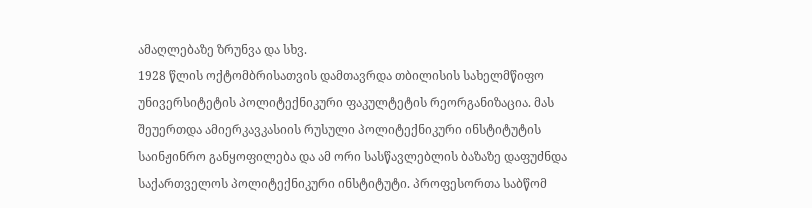ამაღლებაზე ზრუნვა და სხვ.
1928 წლის ოქტომბრისათვის დამთავრდა თბილისის სახელმწიფო უნივერსიტეტის პოლიტექნიკური ფაკულტეტის რეორგანიზაცია. მას შეუერთდა ამიერკავკასიის რუსული პოლიტექნიკური ინსტიტუტის საინჟინრო განყოფილება და ამ ორი სასწავლებლის ბაზაზე დაფუძნდა საქართველოს პოლიტექნიკური ინსტიტუტი. პროფესორთა საბწომ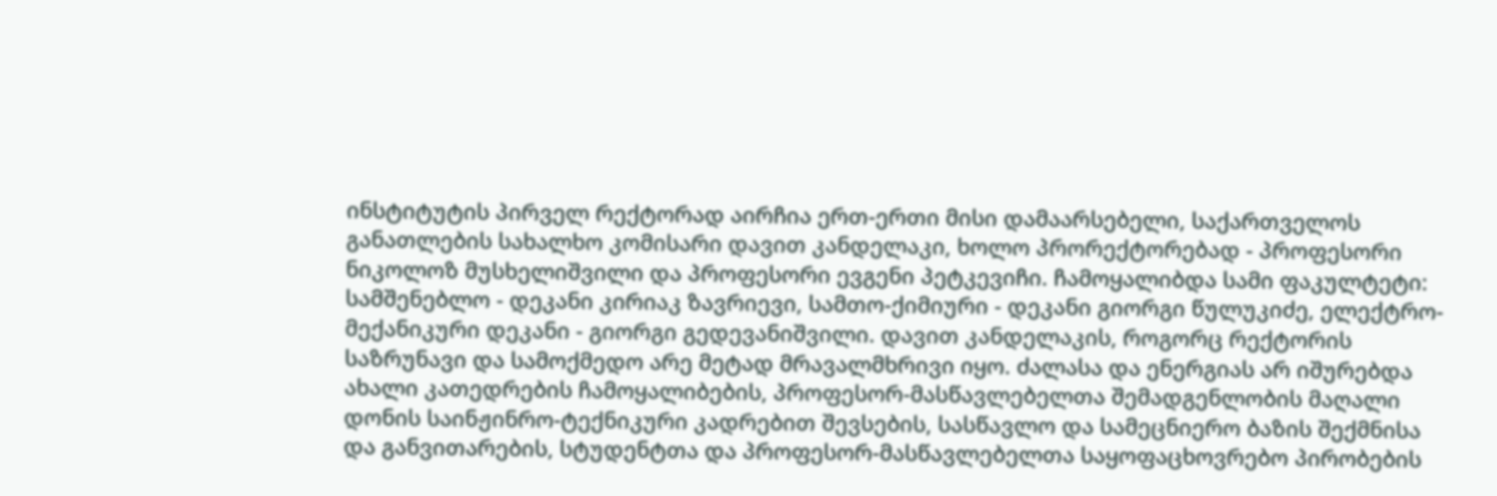ინსტიტუტის პირველ რექტორად აირჩია ერთ-ერთი მისი დამაარსებელი, საქართველოს განათლების სახალხო კომისარი დავით კანდელაკი, ხოლო პრორექტორებად - პროფესორი ნიკოლოზ მუსხელიშვილი და პროფესორი ევგენი პეტკევიჩი. ჩამოყალიბდა სამი ფაკულტეტი: სამშენებლო - დეკანი კირიაკ ზავრიევი, სამთო-ქიმიური - დეკანი გიორგი წულუკიძე, ელექტრო-მექანიკური დეკანი - გიორგი გედევანიშვილი. დავით კანდელაკის, როგორც რექტორის საზრუნავი და სამოქმედო არე მეტად მრავალმხრივი იყო. ძალასა და ენერგიას არ იშურებდა ახალი კათედრების ჩამოყალიბების, პროფესორ-მასწავლებელთა შემადგენლობის მაღალი დონის საინჟინრო-ტექნიკური კადრებით შევსების, სასწავლო და სამეცნიერო ბაზის შექმნისა და განვითარების, სტუდენტთა და პროფესორ-მასწავლებელთა საყოფაცხოვრებო პირობების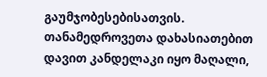გაუმჯობესებისათვის.
თანამედროვეთა დახასიათებით დავით კანდელაკი იყო მაღალი,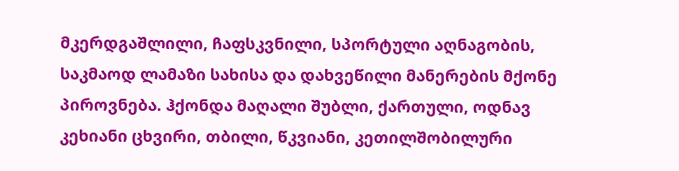მკერდგაშლილი, ჩაფსკვნილი, სპორტული აღნაგობის, საკმაოდ ლამაზი სახისა და დახვეწილი მანერების მქონე პიროვნება. ჰქონდა მაღალი შუბლი, ქართული, ოდნავ კეხიანი ცხვირი, თბილი, წკვიანი, კეთილშობილური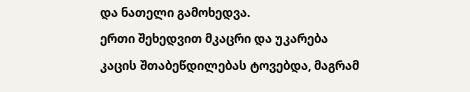და ნათელი გამოხედვა.
ერთი შეხედვით მკაცრი და უკარება კაცის შთაბეწდილებას ტოვებდა, მაგრამ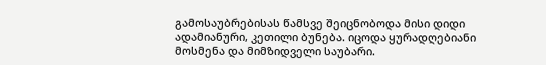გამოსაუბრებისას წამსვე შეიცნობოდა მისი დიდი ადამიანური, კეთილი ბუნება. იცოდა ყურადღებიანი მოსმენა და მიმზიდველი საუბარი.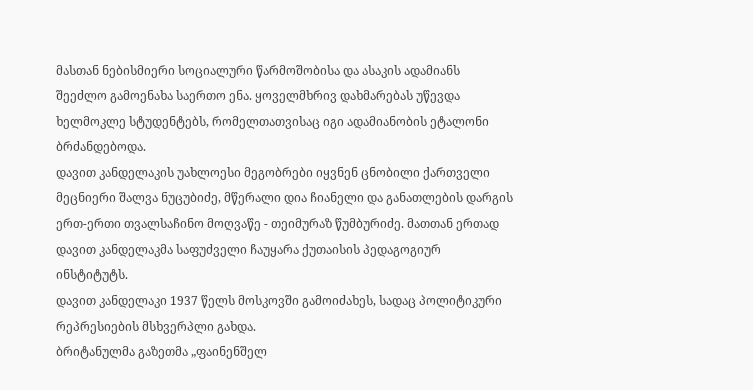მასთან ნებისმიერი სოციალური წარმოშობისა და ასაკის ადამიანს შეეძლო გამოენახა საერთო ენა. ყოველმხრივ დახმარებას უწევდა ხელმოკლე სტუდენტებს, რომელთათვისაც იგი ადამიანობის ეტალონი ბრძანდებოდა.
დავით კანდელაკის უახლოესი მეგობრები იყვნენ ცნობილი ქართველი მეცნიერი შალვა ნუცუბიძე, მწერალი დია ჩიანელი და განათლების დარგის ერთ-ერთი თვალსაჩინო მოღვაწე - თეიმურაზ წუმბურიძე. მათთან ერთად დავით კანდელაკმა საფუძველი ჩაუყარა ქუთაისის პედაგოგიურ ინსტიტუტს.
დავით კანდელაკი 1937 წელს მოსკოვში გამოიძახეს, სადაც პოლიტიკური რეპრესიების მსხვერპლი გახდა.
ბრიტანულმა გაზეთმა „ფაინენშელ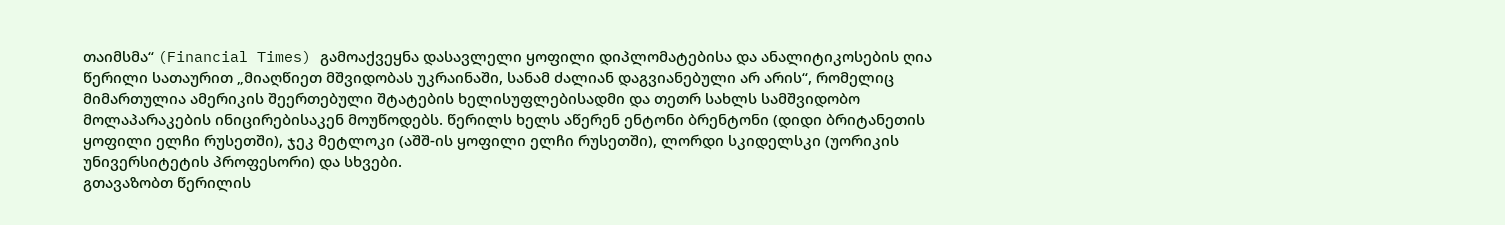თაიმსმა“ (Financial Times) გამოაქვეყნა დასავლელი ყოფილი დიპლომატებისა და ანალიტიკოსების ღია წერილი სათაურით „მიაღწიეთ მშვიდობას უკრაინაში, სანამ ძალიან დაგვიანებული არ არის“, რომელიც მიმართულია ამერიკის შეერთებული შტატების ხელისუფლებისადმი და თეთრ სახლს სამშვიდობო მოლაპარაკების ინიცირებისაკენ მოუწოდებს. წერილს ხელს აწერენ ენტონი ბრენტონი (დიდი ბრიტანეთის ყოფილი ელჩი რუსეთში), ჯეკ მეტლოკი (აშშ-ის ყოფილი ელჩი რუსეთში), ლორდი სკიდელსკი (უორიკის უნივერსიტეტის პროფესორი) და სხვები.
გთავაზობთ წერილის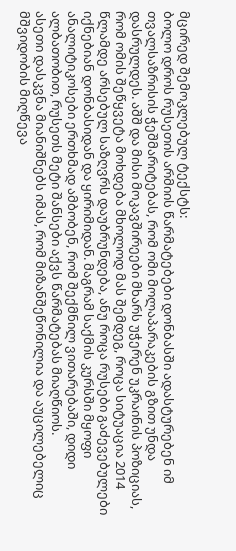მცირედ შემოკლებულ ტექსტს:
ბოლო დროს რუსეთის არმიის წარმატებები დონბასში ადასტურებენ იმ თვალსაზრისის ჭეშმარიტებას, რომ ომი მოლაპარაკების გზით უნდა დასრულდეს. აშშ და მისი მოკავშირეები მხარს უჭერენ უკრაინის პოზიციას, რომ ომის შეწყვეტა მოხდება მხოლოდ მას შემდეგ, როცა სიტუაცია 2014 წლამდე არსებულ საზღვრს დაუბრუნდება, ანუ როცა რუსები გაძევებულები იქნებიან დონბასიდან და ყირიმიდან. მაგრამ საქმის კურსში მყოფი ანალიტიკოსები ერთხმად ამბობენ, რომ შექმნილ ვითარებაში, დიდი ალბათობით, რუსეთს მეტი შანსები აქვს წარმატებას მიაღწიოს.
ასეთი დასკვნა მიანიშნებს იმას, რომ მიზანშეწონილია და აუცილებელიც მშვიდობის მიღწევა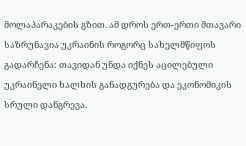მოლაპარაკების გზით. ამ დროს ერთ-ერთი მთავარი საზრუნავია უკრაინის როგორც სახელმწიფოს გადარჩენა: თავიდან უნდა იქნეს აცილებული უკრაინელი ხალხის განადგურება და ეკონომიკის სრული დანგრევა.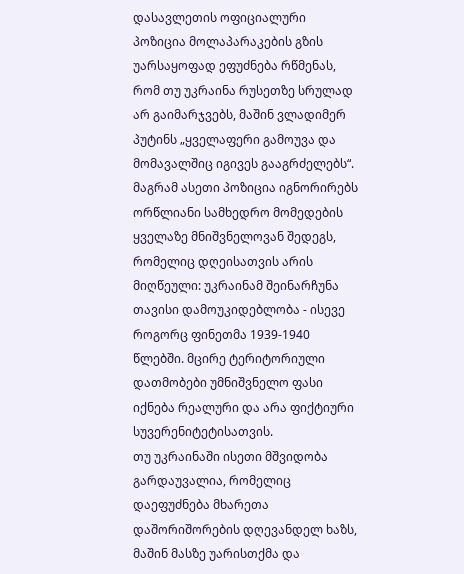დასავლეთის ოფიციალური პოზიცია მოლაპარაკების გზის უარსაყოფად ეფუძნება რწმენას, რომ თუ უკრაინა რუსეთზე სრულად არ გაიმარჯვებს, მაშინ ვლადიმერ პუტინს „ყველაფერი გამოუვა და მომავალშიც იგივეს გააგრძელებს“.
მაგრამ ასეთი პოზიცია იგნორირებს ორწლიანი სამხედრო მომედების ყველაზე მნიშვნელოვან შედეგს, რომელიც დღეისათვის არის მიღწეული: უკრაინამ შეინარჩუნა თავისი დამოუკიდებლობა - ისევე როგორც ფინეთმა 1939-1940 წლებში. მცირე ტერიტორიული დათმობები უმნიშვნელო ფასი იქნება რეალური და არა ფიქტიური სუვერენიტეტისათვის.
თუ უკრაინაში ისეთი მშვიდობა გარდაუვალია, რომელიც დაეფუძნება მხარეთა დაშორიშორების დღევანდელ ხაზს, მაშინ მასზე უარისთქმა და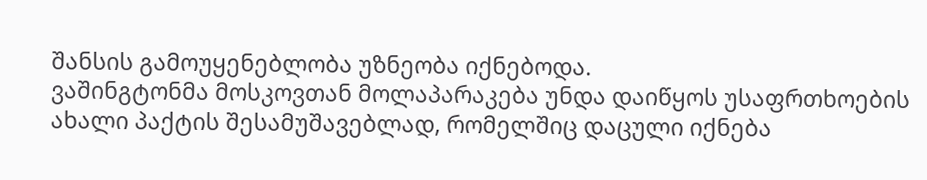შანსის გამოუყენებლობა უზნეობა იქნებოდა.
ვაშინგტონმა მოსკოვთან მოლაპარაკება უნდა დაიწყოს უსაფრთხოების ახალი პაქტის შესამუშავებლად, რომელშიც დაცული იქნება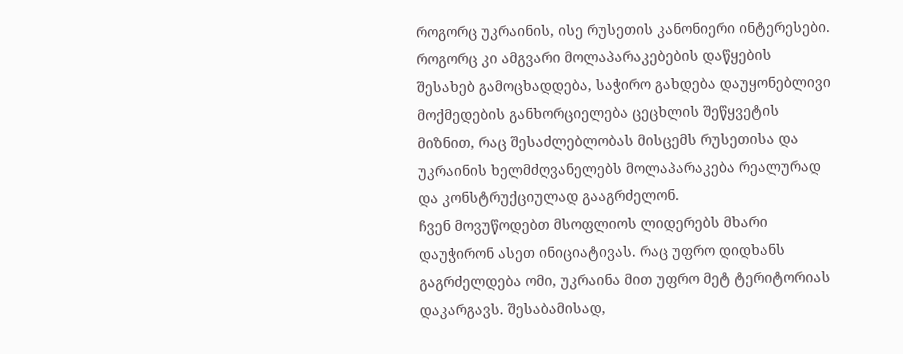როგორც უკრაინის, ისე რუსეთის კანონიერი ინტერესები. როგორც კი ამგვარი მოლაპარაკებების დაწყების შესახებ გამოცხადდება, საჭირო გახდება დაუყონებლივი მოქმედების განხორციელება ცეცხლის შეწყვეტის მიზნით, რაც შესაძლებლობას მისცემს რუსეთისა და უკრაინის ხელმძღვანელებს მოლაპარაკება რეალურად და კონსტრუქციულად გააგრძელონ.
ჩვენ მოვუწოდებთ მსოფლიოს ლიდერებს მხარი დაუჭირონ ასეთ ინიციატივას. რაც უფრო დიდხანს გაგრძელდება ომი, უკრაინა მით უფრო მეტ ტერიტორიას დაკარგავს. შესაბამისად,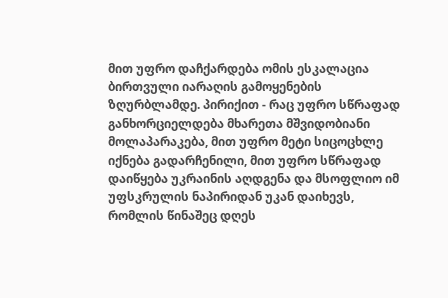მით უფრო დაჩქარდება ომის ესკალაცია ბირთვული იარაღის გამოყენების ზღურბლამდე. პირიქით - რაც უფრო სწრაფად განხორციელდება მხარეთა მშვიდობიანი მოლაპარაკება, მით უფრო მეტი სიცოცხლე იქნება გადარჩენილი, მით უფრო სწრაფად დაიწყება უკრაინის აღდგენა და მსოფლიო იმ უფსკრულის ნაპირიდან უკან დაიხევს, რომლის წინაშეც დღეს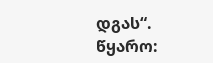დგას“.
წყარო: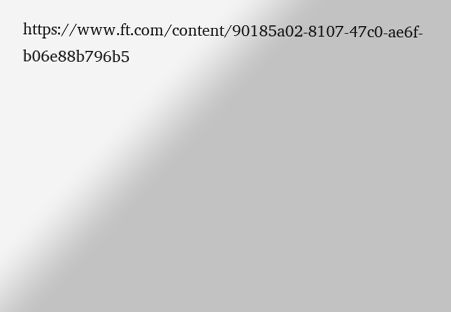https://www.ft.com/content/90185a02-8107-47c0-ae6f-b06e88b796b5